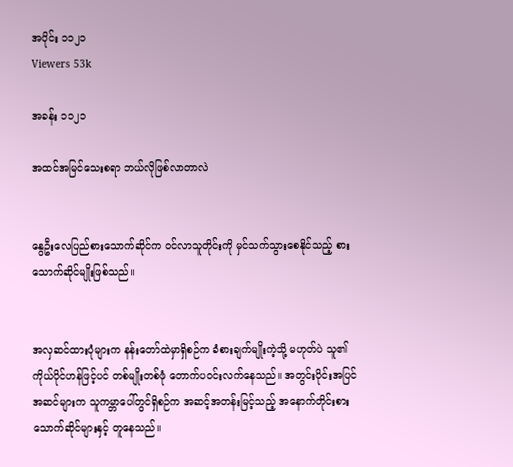အပိုင်း ၁၁၂၁
Viewers 53k

အခန်း ၁၁၂၁

အထင်အမြင်သေးစရာ ဘယ်လိုဖြစ်လာတာလဲ


နွေဦးလေပြည်စားသောက်ဆိုင်က ဝင်လာသူတိုင်းကို မှင်သက်သွားစေနိုင်သည့် စားသောက်ဆိုင်မျိုးဖြစ်သည်။


အလှဆင်ထားပုံများက နန်းတော်ထဲမှာရှိစဉ်က ခံစားချက်မျိုးကဲ့သို့ မဟုတ်ပဲ သူ၏ကိုယ်ပိုင်ဟန်ဖြင့်ပင် တစ်မျိုးတစ်ဖုံ တောက်ပဝင်းလက်‌နေသည်။ အတွင်းပိုင်းအပြင်အဆင်များက သူကမ္ဘာပေါ်တွင်ရှိစဉ်က အဆင့်အတန်းမြင့်သည့် အနောက်တိုင်းစားသောက်ဆိုင်များနှင့် တူနေသည်။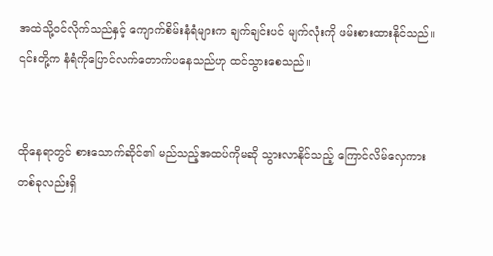အထဲသို့ဝင်လိုက်သည်နှင့် ကျောက်စိမ်းနံရံများက ချက်ချင်းပင် မျက်လုံးကို ဖမ်းစားထားနိုင်သည်။ ၎င်းတို့က နံရံကိုပြောင်လက်တောက်ပနေသည်ဟု ထင်သွားစေသည်။


ထိုနေရာတွင် စားသောက်ဆိုင်၏ မည်သည့်အထပ်ကိုမဆို သွားလာနိုင်သည့် ကြောင်လိမ်လှေကားတစ်ခုလည်းရှိ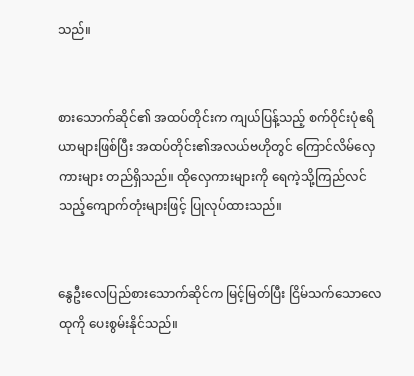သည်။


စားသောက်ဆိုင်၏ အထပ်တိုင်းက ကျယ်ပြန့်သည့် စက်ဝိုင်းပုံဧရိယာများဖြစ်ပြီး အထပ်တိုင်း၏အလယ်ဗဟိုတွင် ကြောင်လိမ်လှေကားများ တည်ရှိသည်။ ထိုလှေကားများကို ရေကဲ့သို့ကြည်လင်သည့်ကျောက်တုံးများဖြင့် ပြုလုပ်ထားသည်။


နွေဦးလေပြည်စားသောက်ဆိုင်က မြင့်မြတ်ပြီး ငြိမ်သက်သောလေထုကို ပေးစွမ်းနိုင်သည်။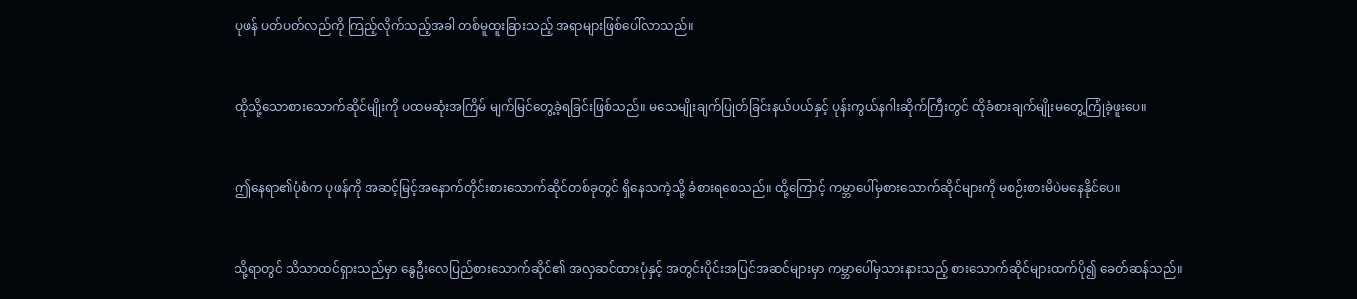ပုဖန် ပတ်ပတ်လည်ကို ကြည့်လိုက်သည့်အခါ တစ်မူထူးခြားသည့် အရာများဖြစ်ပေါ်လာသည်။


ထိုသို့သောစားသောက်ဆိုင်မျိုးကို ပထမဆုံးအကြိမ် မျက်မြင်တွေ့ခဲ့ရခြင်းဖြစ်သည်။ မသေမျိုးချက်ပြုတ်ခြင်းနယ်ပယ်နှင့် ပုန်းကွယ်နဂါးဆိုက်ကြီးတွင် ထိုခံစားချက်မျိုးမတွေ့ကြုံခဲ့ဖူးပေ။


ဤနေရာ၏ပုံစံက ပုဖန်ကို အဆင့်မြင့်အနောက်တိုင်းစားသောက်ဆိုင်တစ်ခုတွင် ရှိနေသကဲ့သို့ ခံစားရစေသည်။ ထို့ကြောင့် ကမ္ဘာပေါ်မှစားသောက်ဆိုင်များကို မစဉ်းစားမိပဲမနေနိုင်ပေ။


သို့ရာတွင် သိသာထင်ရှားသည်မှာ နွေဦးလေပြည်စား‌သောက်ဆိုင်၏ အလှဆင်ထားပုံနှင့် အတွင်းပိုင်းအပြင်အဆင်များမှာ ကမ္ဘာပေါ်မှသားနားသည့် စားသောက်ဆိုင်များထက်ပို၍ ခေတ်ဆန်သည်။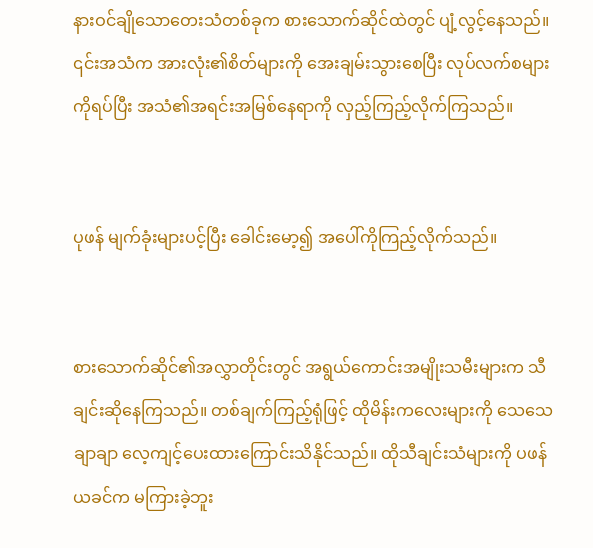နားဝင်ချိုသောတေးသံတစ်ခုက စားသောက်ဆိုင်ထဲတွင် ပျံ့လွင့်နေသည်။ ၎င်းအသံက အားလုံး၏စိတ်များကို အေးချမ်းသွားစေပြီး လုပ်လက်စများကိုရပ်ပြီး အသံ၏အရင်းအမြစ်နေရာကို လှည့်ကြည့်လိုက်ကြသည်။


ပုဖန် မျက်ခုံးများပင့်ပြီး ခေါင်းမော့၍ အပေါ်ကိုကြည့်လိုက်သည်။


စားသောက်ဆိုင်၏အလွှာတိုင်းတွင် အရွယ်ကောင်းအမျိုးသမီးများက သီချင်းဆိုနေကြသည်။ တစ်ချက်ကြည့်ရုံဖြင့် ထိုမိန်းကလေးများ‌ကို သေသေချာချာ လေ့ကျင့်ပေးထားကြောင်းသိနိုင်သည်။ ထိုသီချင်းသံများကို ပဖန် ယခင်က မကြားခဲ့ဘူး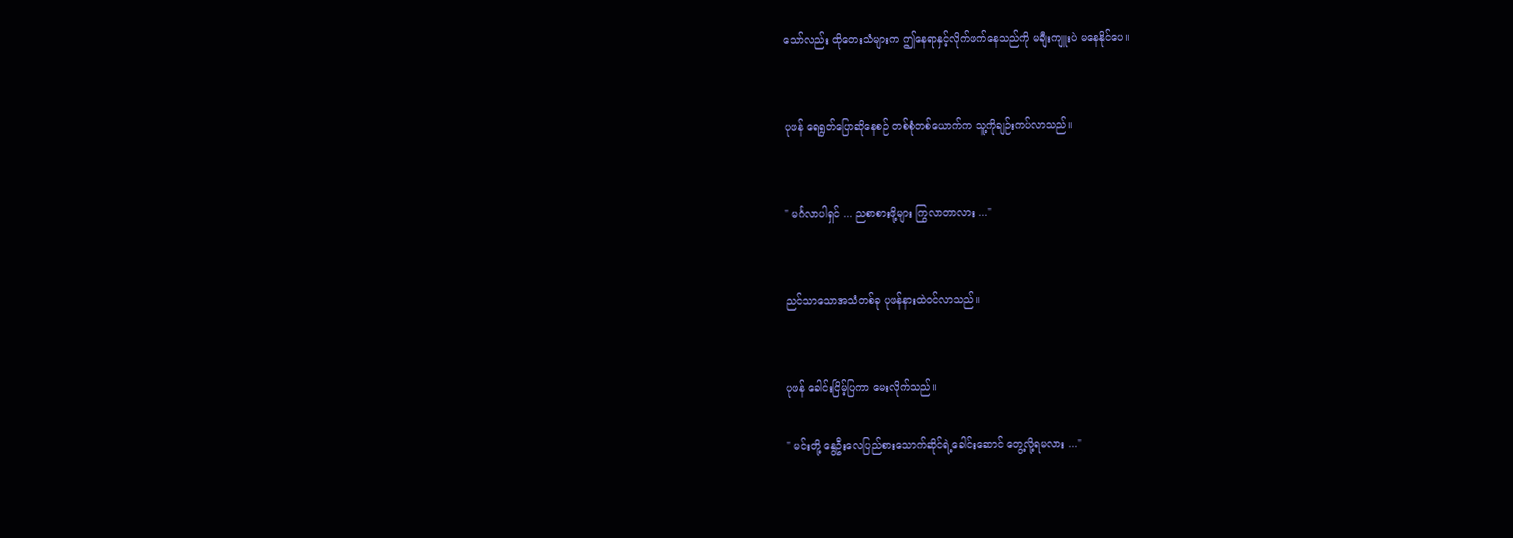သော်လည်း ထိုတေးသံများက ဤနေရာနှင့်လိုက်ဖက်နေသည်ကို မချီးကျူးပဲ မနေနိုင်ပေ။


ပုဖန် ရေရွတ်ပြောဆိုနေစဉ် တစ်စုံတစ်ယောက်က သူ့ကိုချဉ်းကပ်လာသည်။


" မင်္ဂလာပါရှင် ... ညစာစားဖို့များ ကြွလာတာလား ..."


ညင်သာသောအသံတစ်ခု ပုဖန်နားထဲဝင်လာသည်။


ပုဖန် ခေါင်းငြိမ့်ပြကာ မေးလိုက်သည်။

" မင်းတို့ နွေဦးလေပြည်စားသောက်ဆိုင်ရဲ့ခေါင်းဆောင် တွေ့လို့ရမလား ..."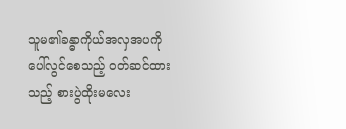သူမ၏ခန္ဓာကိုယ်အလှအပကို ပေါ်လွင်စေသည့် ဝတ်ဆင်ထားသည့် စားပွဲထိုးမလေး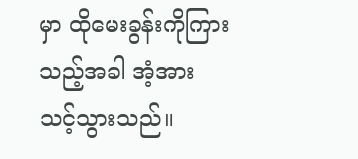မှာ ထိုမေးခွန်းကိုကြားသည့်အခါ အံ့အားသင့်သွားသည်။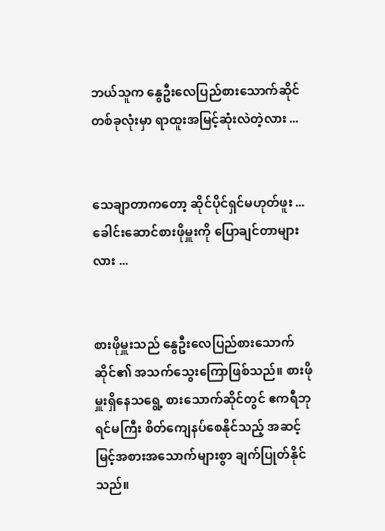ဘယ်သူက နွေဦးလေပြည်စားသောက်ဆိုင်တစ်ခုလုံးမှာ ရာထူးအမြင့်ဆုံးလဲတဲ့လား ...


သေချာတာကတော့ ဆိုင်ပိုင်ရှင်မဟုတ်ဖူး ... ခေါင်းဆောင်စားဖိုမှူးကို ပြောချင်တာများလား ...


စားဖိုမှူးသည် နွေဦးလေပြည်စားသောက်ဆိုင်၏ အသက်သွေးကြောဖြစ်သည်။ စားဖိုမှူးရှိနေသရွေ့ စားသောက်ဆိုင်တွင် ဧကရီဘုရင်မကြီး စိတ်ကျေနပ်စေနိုင်သည့် အဆင့်မြင့်အစားအသောက်များစွာ ချက်ပြုတ်နိုင်သည်။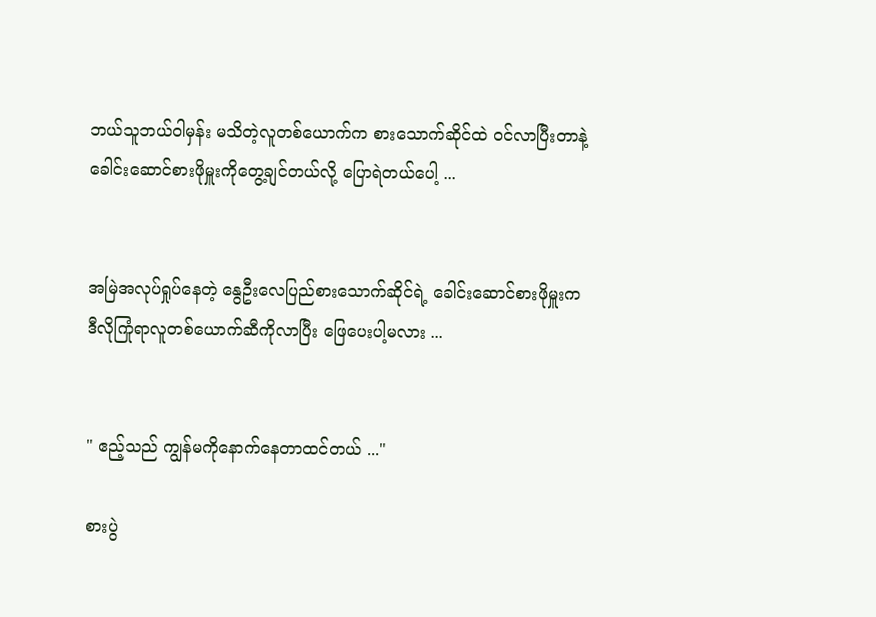ဘယ်သူဘယ်ဝါမှန်း မသိတဲ့လူတစ်ယောက်က စားသောက်ဆိုင်ထဲ ဝင်လာပြီးတာနဲ့ ခေါင်းဆောင်စားဖိုမှူးကိုတွေ့ချင်တယ်လို့ ပြောရဲတယ်ပေါ့ ...


အမြဲအလုပ်ရှုပ်နေတဲ့ နွေဦးလေပြည်စားသောက်ဆိုင်ရဲ့ ခေါင်းဆောင်စားဖိုမှူးက ဒီလိုကြုံရာလူတစ်ယောက်ဆီကိုလာပြီး ဖြေပေးပါ့မလား ...


" ဧည့်သည် ကျွန်မကိုနောက်နေတာထင်တယ် ..."

စားပွဲ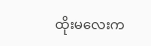ထိုးမလေးက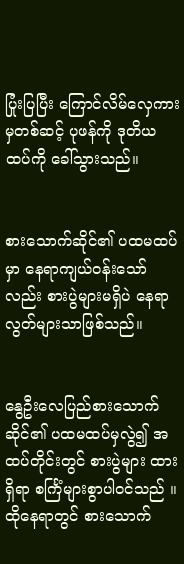ပြုံးပြပြီး ကြောင်လိမ်လှေကားမှတစ်ဆင့် ပုဖန်ကို ဒုတိယထပ်ကို ခေါ်သွားသည်။


စားသောက်ဆိုင်၏ ပထမထပ်မှာ နေရာကျယ်ဝန်းသော်လည်း စားပွဲများမရှိပဲ နေရာလွတ်များသာဖြစ်သည်။


နွေဦးလေပြည်စားသောက်ဆိုင်၏ ပထမထပ်မှလွဲ၍ အထပ်တိုင်းတွင် စားပွဲများ ထားရှိရာ စင်္ကြံများစွာပါ၀င်သည် ။ ထိုနေရာတွင် စားသောက်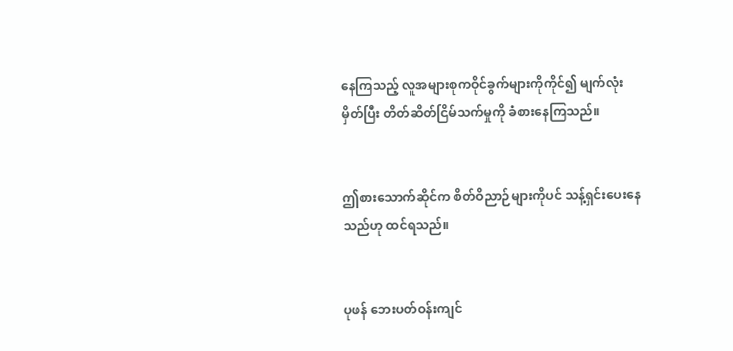နေကြသည့် လူအများစုကဝိုင်ခွက်များကိုကိုင်၍ မျက်လုံးမှိတ်ပြီး တိတ်ဆိတ်ငြိမ်သက်မှုကို ခံစားနေကြသည်။


ဤစားသောက်ဆိုင်က စိတ်ဝိညာဉ်များကိုပင် သန့်ရှင်းပေးနေသည်ဟု ထင်ရသည်။


ပုဖန် ဘေးပတ်ဝန်းကျင်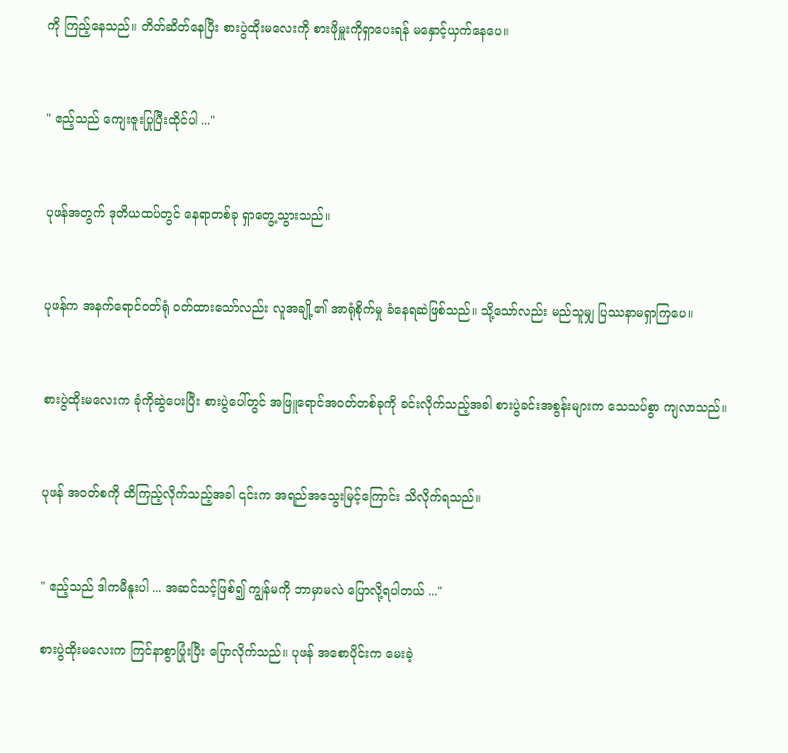ကို ကြည့်နေသည်။ တိတ်ဆိတ်နေပြီး စားပွဲထိုးမလေးကို စားဖိုမှူးကိုရှာပေးရန် မနှောင့်ယှက်နေပေ။


" ဧည့်သည် ကျေးဇူးပြုပြီးထိုင်ပါ ..."


ပုဖန်အတွက် ဒုတိယထပ်တွင် နေရာတစ်ခု ရှာတွေ့သွားသည်။


ပုဖန်က အနက်ရောင်ဝတ်ရုံ ဝတ်ထားသော်လည်း လူအချို့၏ အာရုံစိုက်မှု ခံနေရဆဲဖြစ်သည်။ သို့သော်လည်း မည်သူမျှ ပြဿနာမရှာကြပေ။


စားပွဲထိုးမလေးက ခုံကိုဆွဲပေးပြီး စားပွဲပေါ်တွင် အဖြူရောင်အဝတ်တစ်ခုကို ခင်းလိုက်သည့်အခါ စားပွဲခင်းအစွန်းများက သေသပ်စွာ ‌ကျလာသည်။


ပုဖန် အဝတ်စကို ထိကြည့်လိုက်သည့်အခါ ၎င်းက အရည်အသွေးမြင့်ကြောင်း သိလိုက်ရသည်။


" ဧည့်သည် ဒါကမီနူးပါ ... အဆင်သင့်ဖြစ်၍ ကျွန်မကို ဘာမှာမလဲ ပြောလို့ရပါတယ် ..."

စားပွဲထိုးမလေးက ကြင်နာစွာပြုံးပြီး ပြောလိုက်သည်။ ပုဖန် အစောပိုင်းက မေးခဲ့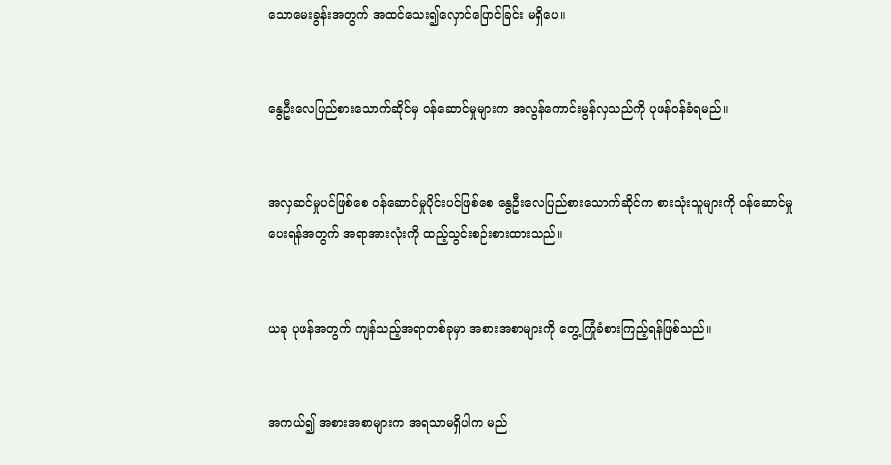သောမေးခွန်းအတွက် အထင်သေး၍လှောင်ပြောင်ခြင်း မရှိပေ။


နွေဦးလေပြည်စားသောက်ဆိုင်မှ ဝန်ဆောင်မှုများက အလွန်ကောင်းမွန်လှသည်ကို ပုဖန်ဝန်ခံရမည်။


အလှဆင်မှုပင်ဖြစ်စေ ဝန်ဆောင်မှုပိုင်းပင်ဖြစ်စေ နွေဦးလေပြည်စားသောက်ဆိုင်က စားသုံးသူများကို ဝန်ဆောင်မှုပေးရန်အတွက် အရာအားလုံးကို ထည့်သွင်းစဉ်းစားထားသည်။


ယခု ပုဖန်အတွက် ကျန်သည့်အရာတစ်ခုမှာ အစားအစာများကို တွေ့ကြုံခံစားကြည့်ရန်ဖြစ်သည်။


အကယ်၍ အစားအစာများက အရသာမရှိပါက မည်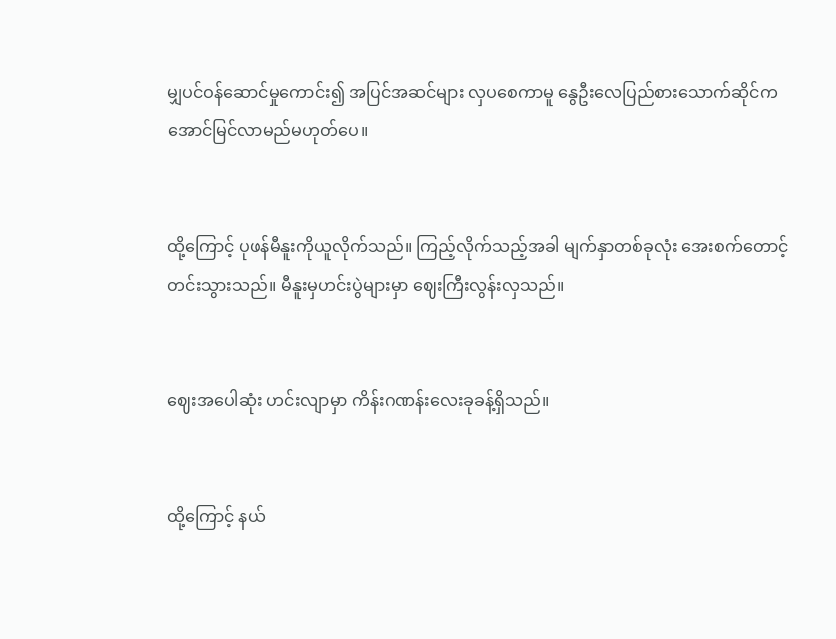မျှပင်ဝန်ဆောင်မှုကောင်း၍ အပြင်အဆင်များ လှပစေကာမူ နွေဦးလေပြည်စားသောက်ဆိုင်က အောင်မြင်လာမည်မဟုတ်ပေ။


ထို့ကြောင့် ပုဖန်မီနူးကိုယူလိုက်သည်။ ကြည့်လိုက်သည့်အခါ မျက်နှာတစ်ခုလုံး အေးစက်တောင့်တင်းသွားသည်။ မီနူးမှဟင်းပွဲများမှာ ဈေးကြီးလွန်းလှသည်။


ဈေးအပေါဆုံး ဟင်းလျာမှာ ကိန်းဂဏန်းလေးခုခန့်ရှိသည်။


ထို့ကြောင့် နယ်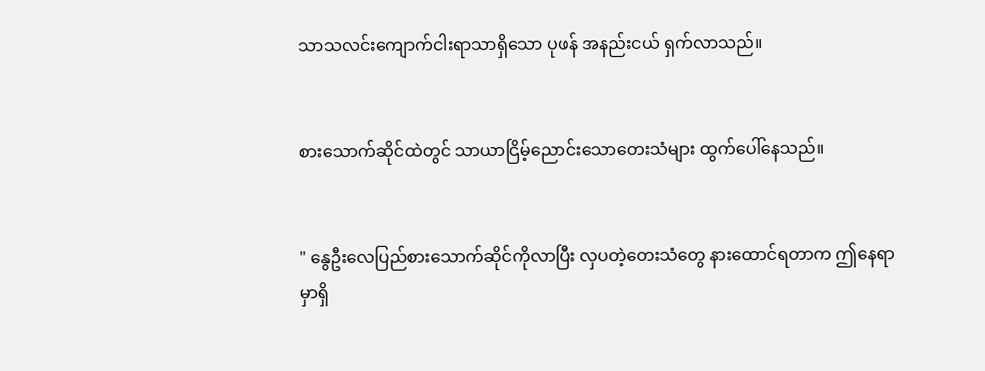သာသလင်းကျောက်ငါးရာသာရှိသော ပုဖန် အနည်းငယ် ရှက်လာသည်။


စားသောက်ဆိုင်ထဲတွင် သာယာငြိမ့်ညောင်းသောတေးသံများ ထွက်ပေါ်နေသည်။


" နွေဦးလေပြည်စားသောက်ဆိုင်ကိုလာပြီး လှပတဲ့တေးသံတွေ နားထောင်ရတာက ဤနေရာမှာရှိ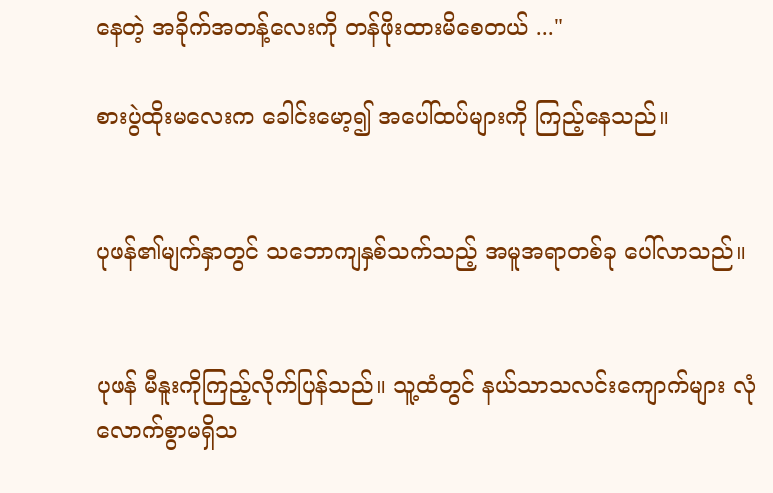နေတဲ့ အခိုက်အတန့်လေးကို တန်ဖိုးထားမိစေတယ် ..."

စားပွဲထိုးမလေးက ခေါင်းမော့၍ အပေါ်ထပ်များကို ကြည့်နေသည်။


ပုဖန်၏မျက်နှာတွင် သဘောကျနှစ်သက်သည့် အမူအရာတစ်ခု ပေါ်လာသည်။


ပုဖန် မီနူးကိုကြည့်လိုက်ပြန်သည်။ သူ့ထံတွင် နယ်သာသလင်းကျောက်များ လုံလောက်စွာမရှိသ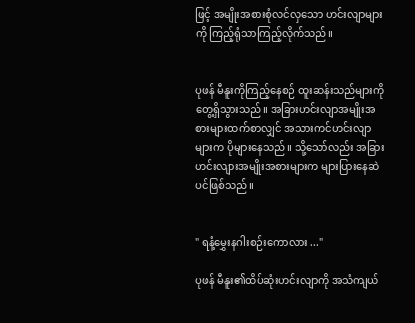ဖြင့် အမျိုးအစားစုံလင်လှသော ဟင်းလျာများကို ကြည့်ရုံသာကြည့်လိုက်သည်။


ပုဖန် မီနူးကိုကြည့်နေစဉ် ထူးဆန်းသည်များကို တွေ့ရှိသွားသည်။ အခြားဟင်းလျာအမျိုးအစားများထက်စာလျှင် အသားကင်ဟင်းလျာများက ပိုများနေသည်။ သို့သော်လည်း အခြားဟင်းလျားအမျိုးအစားများက များပြားနေဆဲပင်ဖြစ်သည်။


" ရနံ့မွှေးနဂါးစဉ်း‌ကောလား ..."

ပုဖန် မီနူး၏ထိပ်ဆုံးဟင်းလျာကို အသံကျယ်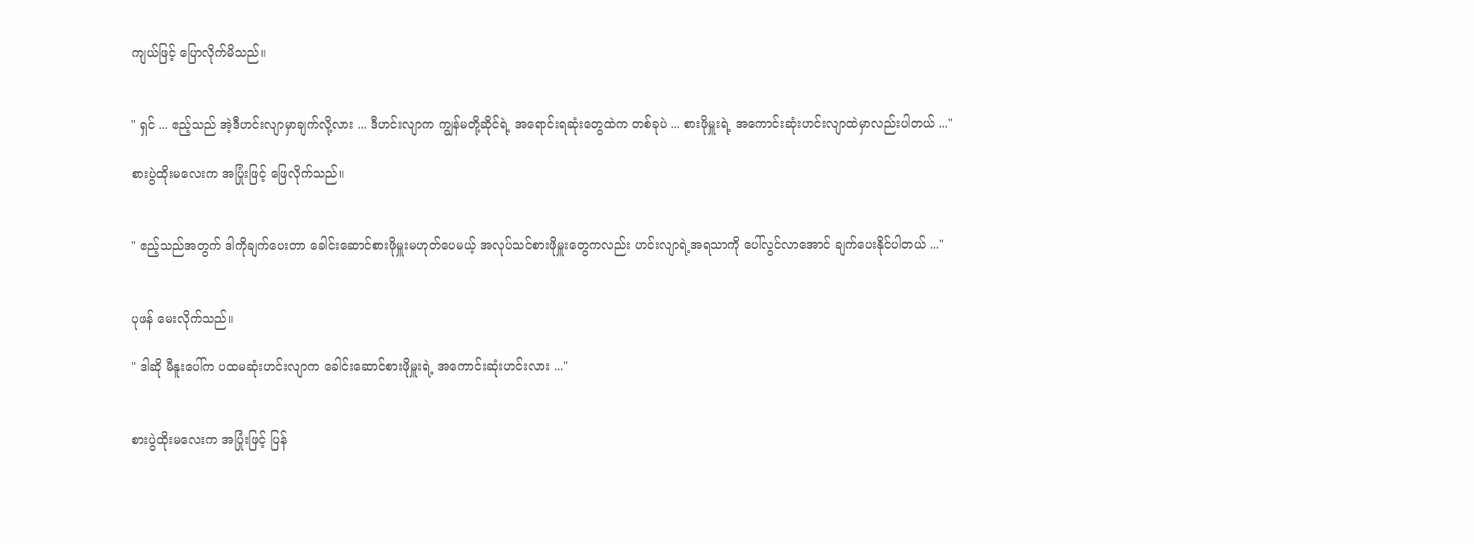ကျယ်ဖြင့် ပြောလိုက်မိသည်။


" ရှင် ... ဧည့်သည် အဲ့ဒီဟင်းလျာမှာချက်လို့လား ... ဒီဟင်းလျာက ကျွန်မတို့ဆိုင်ရဲ့ အရောင်းရဆုံးတွေထဲက တစ်ခုပဲ ... စားဖိုမှူးရဲ့ အကောင်းဆုံးဟင်းလျာထဲမှာလည်းပါတယ် ..."

စားပွဲထိုးမလေးက အပြုံးဖြင့် ဖြေလိုက်သည်။


" ဧည့်သည်အတွက် ဒါကိုချက်ပေးတာ ခေါင်းဆောင်စားဖိုမှူးမဟုတ်ပေမယ့် အလုပ်သင်စားဖိုမှူးတွေကလည်း ဟင်းလျာရဲ့အရသာကို ပေါ်လွင်လာအောင် ချက်ပေးနိုင်ပါတယ် ..."


ပုဖန် မေးလိုက်သည်။

" ဒါဆို မီနူးပေါ်က ပထမဆုံးဟင်းလျာက ခေါင်းဆောင်စားဖိုမှူးရဲ့ အကောင်းဆုံးဟင်းလား ..."


စားပွဲထိုးမလေးက အပြုံးဖြင့် ပြန်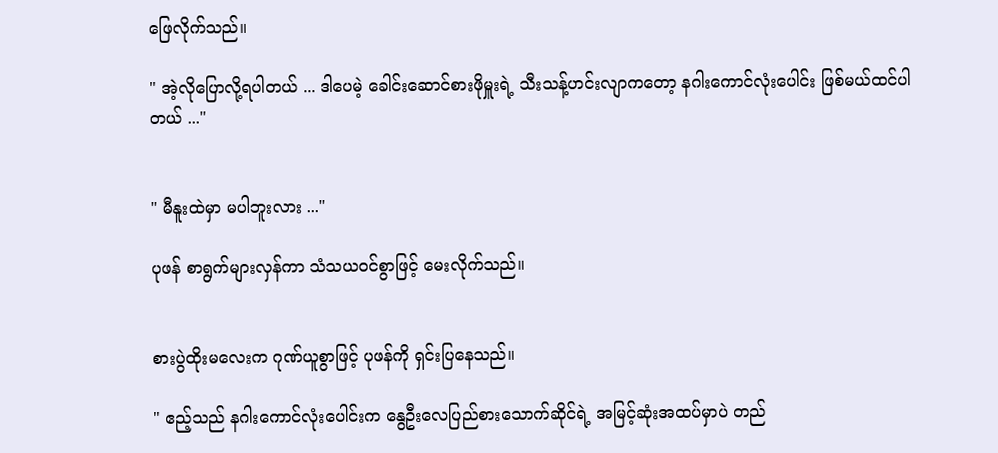ဖြေလိုက်သည်။

" အဲ့လိုပြောလို့ရပါတယ် ... ဒါပေမဲ့ ခေါင်းဆောင်စားဖိုမှူးရဲ့ သီးသန့်ဟင်းလျာကတော့ နဂါးကောင်လုံးပေါင်း ဖြစ်မယ်ထင်ပါတယ် ..."


" မီနူးထဲမှာ မပါဘူးလား ..."

ပုဖန် စာရွက်များလှန်ကာ သံသယဝင်စွာဖြင့် မေးလိုက်သည်။


စားပွဲထိုးမလေးက ဂုဏ်ယူစွာဖြင့် ပုဖန်ကို ရှင်းပြနေသည်။

" ဧည့်သည် နဂါးကောင်လုံးပေါင်းက နွေဦးလေပြည်စားသောက်ဆိုင်ရဲ့ အမြင့်ဆုံးအထပ်မှာပဲ တည်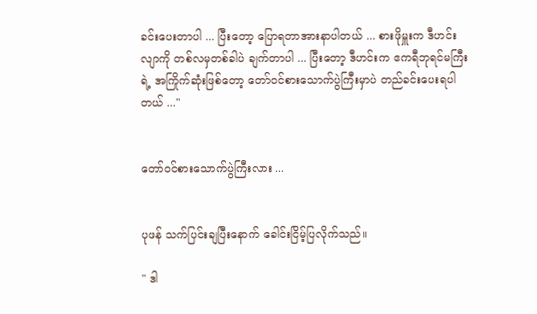ခင်းပေးတာပါ ... ပြီးတော့ ပြောရတာ‌အားနာပါတယ် ... စားဖိုမှူးက ဒီဟင်းလျာကို တစ်လမှတစ်ခါပဲ ချက်တာပါ ... ပြီးတော့ ဒီဟင်းက ဧကရီဘုရင်မကြီးရဲ့ အကြိုက်ဆုံးဖြစ်တော့ တော်ဝင်စားသောက်ပွဲကြီးမှာပဲ တည်ခင်းပေးရပါတယ် ..."


တော်ဝင်စားသောက်ပွဲကြီးလား ...


ပုဖန် သက်ပြင်းချပြီးနောက် ခေါင်းငြိမ့်ပြလိုက်သည်။

" ဒါ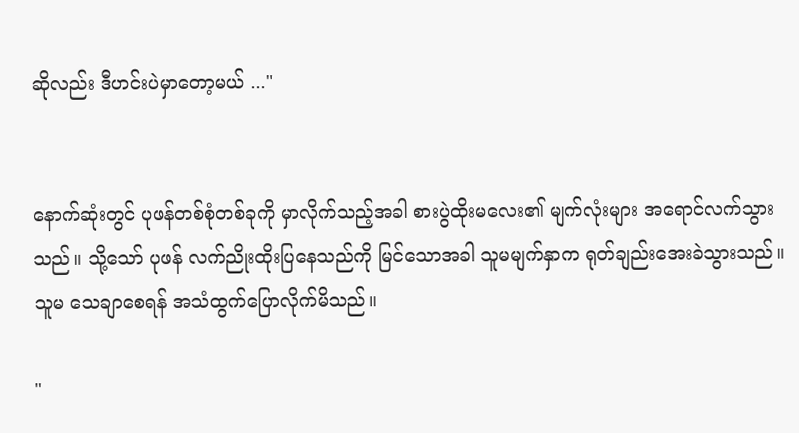ဆိုလည်း ဒီဟင်းပဲမှာတော့မယ် ..."


နောက်ဆုံးတွင် ပုဖန်တစ်စုံတစ်ခုကို မှာလိုက်သည့်အခါ စားပွဲထိုးမလေး၏ မျက်လုံးများ အရောင်လက်သွားသည်။ သို့သော် ပုဖန် လက်ညိုးထိုးပြနေသည်ကို မြင်သောအခါ သူမမျက်နှာက ရုတ်ချည်းအေးခဲသွားသည်။ သူမ သေချာစေရန် အသံထွက်ပြောလိုက်မိသည်။

"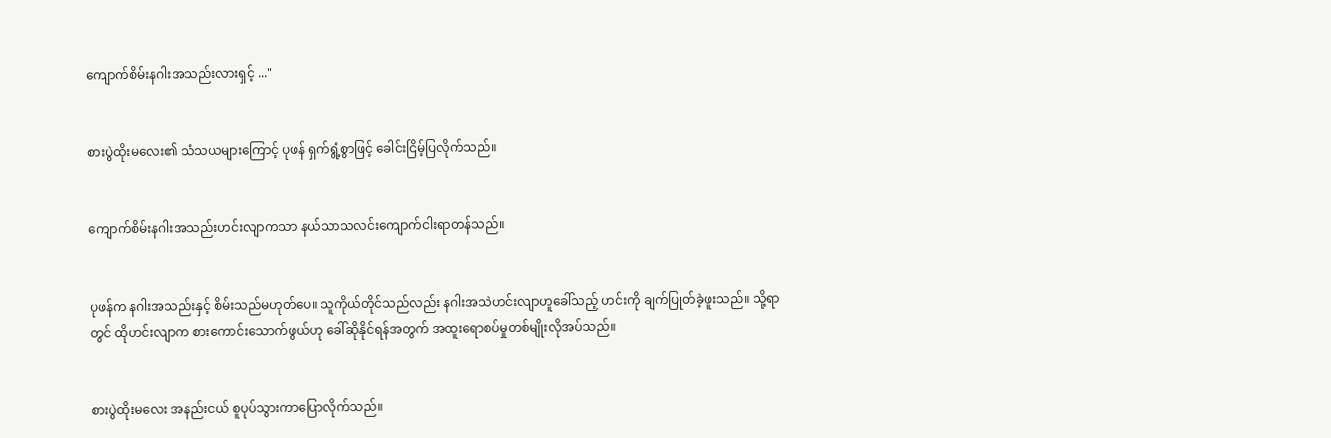ကျောက်စိမ်းနဂါးအသည်းလားရှင့် ..."


စားပွဲထိုးမလေး၏ သံသယများကြောင့် ပုဖန် ရှက်ရွံ့စွာဖြင့် ခေါင်းငြိမ့်ပြလိုက်သည်။


ကျောက်စိမ်းနဂါးအသည်းဟင်းလျာကသာ နယ်သာသလင်းကျောက်ငါးရာတန်သည်။


ပုဖန်က နဂါးအသည်းနှင့် စိမ်းသည်မဟုတ်ပေ။ သူကိုယ်တိုင်သည်လည်း နဂါးအသဲဟင်းလျာဟူခေါ်သည့် ဟင်းကို ချက်ပြုတ်ခဲ့ဖူးသည်။ သို့ရာတွင် ထိုဟင်းလျာက စားကောင်းသောက်ဖွယ်ဟု ခေါ်‌ဆိုနိုင်ရန်အတွက် အထူးရောစပ်မှုတစ်မျိုးလိုအပ်သည်။


စားပွဲထိုးမလေး အနည်းငယ် စူပုပ်သွားကာပြောလိုက်သည်။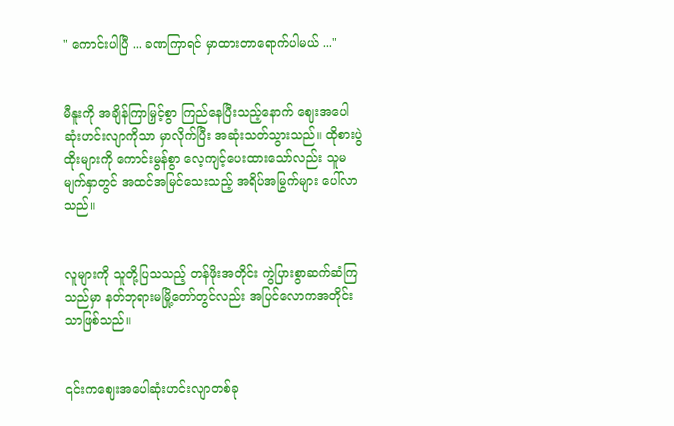" ကောင်းပါပြီ ... ခဏကြာရင် မှာထားတာရောက်ပါမယ် ..."


မီနူးကို အချိန်ကြာမြှင့်စွာ ကြည်နေပြီးသည့်နောက် ဈေးအပေါဆုံးဟင်းလျာကိုသာ မှာလိုက်ပြီး အဆုံးသတ်သွားသည်။ ထိုစားပွဲထိုးများကို ‌ကောင်းမွန်စွာ လေ့ကျင့်ပေးထားသော်လည်း သူမမျက်နှာတွင် အထင်အမြင်သေးသည့် အရိပ်အမြွက်များ ပေါ်လာသည်။


လူများကို သူတို့ပြသသည့် တန်ဖိုးအတိုင်း ကွဲပြားစွာဆက်ဆံကြသည်မှာ နတ်ဘုရားမမြို့တော်တွင်လည်း အပြင်လောကအတိုင်းသာဖြစ်သည်။


၎င်းကဈေးအပေါဆုံးဟင်းလျာတစ်ခု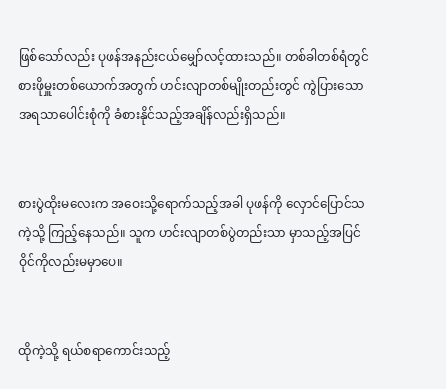ဖြစ်သော်လည်း ပုဖန်အနည်းငယ်မျှော်လင့်ထားသည်။ တစ်ခါတစ်ရံတွင် စားဖိုမှူးတစ်ယောက်အတွက် ဟင်းလျာတစ်မျိုးတည်းတွင် ကွဲပြားသောအရသာပေါင်းစုံကို ခံစားနိုင်သည့်အချိန်လည်းရှိသည်။


စားပွဲထိုးမလေးက အဝေးသို့ရောက်သည့်အခါ ပုဖန်ကို လှောင်ပြောင်သကဲ့သို့ ကြည့်နေသည်။ သူက ဟင်းလျာတစ်ပွဲတည်းသာ မှာသည့်အပြင် ဝိုင်ကိုလည်းမမှာပေ။


ထိုကဲ့သို့ ရယ်စရာကောင်းသည့်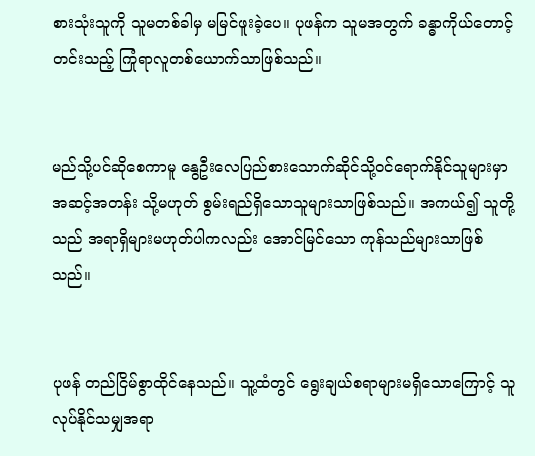စားသုံးသူကို သူမတစ်ခါမှ မမြင်ဖူးခဲ့ပေ။ ပုဖန်က သူမအတွက် ခန္ဓာကိုယ်တောင့်တင်းသည့် ကြုံရာလူတစ်ယောက်သာဖြစ်သည်။


မည်သို့ပင်ဆိုစေကာမူ နွေဦးလေပြည်စားသောက်ဆိုင်သို့ဝင်ရောက်နိုင်သူများမှာ အဆင့်အတန်း သို့မဟုတ် စွမ်းရည်ရှိသောသူများသာဖြစ်သည်။ အကယ်၍ သူတို့သည် အရာရှိများမဟုတ်ပါကလည်း အောင်မြင်သော ကုန်သည်များသာဖြစ်သည်။


ပုဖန် တည်ငြိမ်စွာထိုင်နေသည်။ သူ့ထံတွင် ရွေးချယ်စရာများမရှိသောကြောင့် သူလုပ်နိုင်သမျှအရာ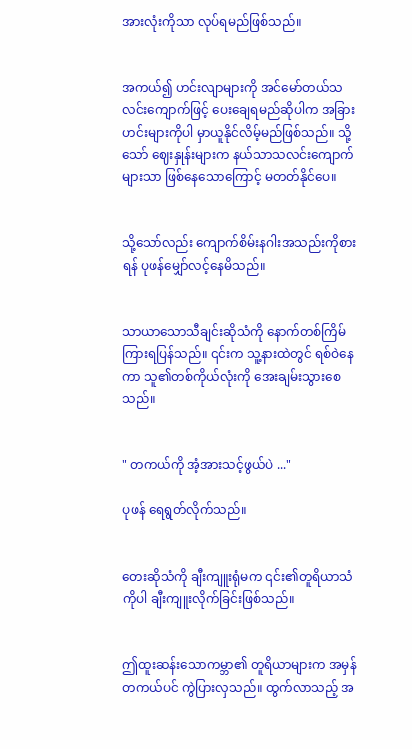အားလုံးကိုသာ လုပ်ရမည်ဖြစ်သည်။


အကယ်၍ ဟင်းလျာများကို အင်မော်တယ်သလင်းကျောက်ဖြင့် ပေးချေရမည်ဆိုပါက အခြားဟင်းများကိုပါ မှာယူနိုင်လိမ့်မည်ဖြစ်သည်။ သို့သော် ဈေးနှုန်းများက နယ်သာသလင်းကျောက်များသာ ဖြစ်နေသောကြောင့် မတတ်နိုင်ပေ။


သို့သော်လည်း ကျောက်စိမ်းနဂါးအသည်းကိုစားရန် ပုဖန်မျှော်လင့်နေမိသည်။


သာယာသောသီချင်းဆိုသံကို နောက်တစ်ကြိမ်ကြားရပြန်သည်။ ၎င်းက သူ့နားထဲတွင် ရစ်ဝဲနေကာ သူ၏တစ်ကိုယ်လုံးကို အေးချမ်းသွားစေသည်။


" တကယ်ကို အံ့အားသင့်ဖွယ်ပဲ ..."

ပုဖန် ရေရွတ်လိုက်သည်။


တေးဆိုသံကို ချီးကျူးရုံမက ၎င်း၏တူရိယာသံကိုပါ ချီးကျူးလိုက်ခြင်းဖြစ်သည်။


ဤထူးဆန်းသောကမ္ဘာ၏ တူရိယာများက အမှန်တကယ်ပင် ကွဲပြားလှသည်။ ထွက်လာသည့် အ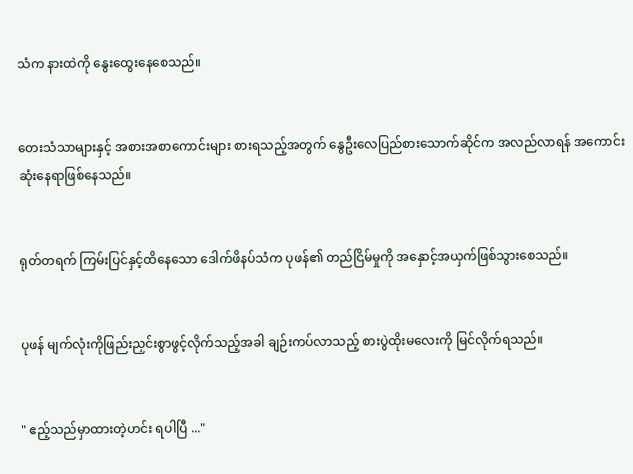သံက နားထဲကို နွေးထွေးနေစေသည်။


တေးသံသာများနှင့် အစားအစာကောင်းများ စားရသည့်အတွက် နွေဦးလေပြည်စားသောက်ဆိုင်က အလည်လာရန် အကောင်းဆုံးနေရာဖြစ်နေသည်။


ရုတ်တရက် ကြမ်းပြင်နှင့်ထိနေသော ဒေါက်ဖိနပ်သံက ပုဖန်၏ တည်ငြိမ်မှုကို အနှောင့်အယှက်ဖြစ်သွားစေသည်။


ပုဖန် မျက်လုံးကိုဖြည်းညှင်းစွာဖွင့်လိုက်သည့်အခါ ချဉ်းကပ်လာသည့် စားပွဲထိုးမလေးကို မြင်လိုက်ရသည်။


" ဧည့်သည်မှာထားတဲ့ဟင်း ရပါပြီ ..."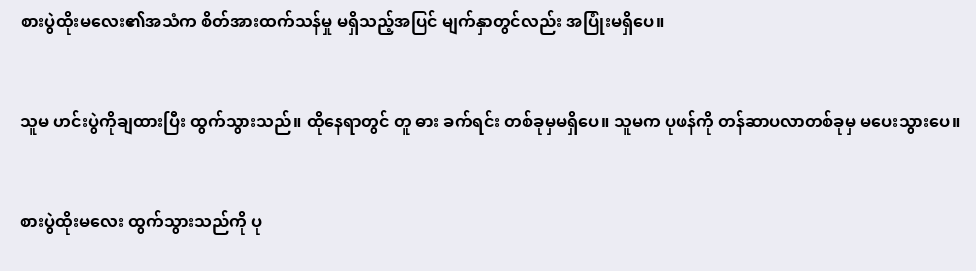စားပွဲထိုးမလေး၏အသံက စိတ်အားထက်သန်မှု မရှိသည့်အပြင် မျက်နှာတွင်လည်း အပြုံးမရှိပေ။


သူမ ဟင်းပွဲကိုချထားပြီး ထွက်သွားသည်။ ထိုနေရာတွင် တူ ဓား ခက်ရင်း တစ်ခုမှမရှိပေ။ သူမက ပုဖန်ကို တန်ဆာပလာတစ်ခုမှ မပေးသွားပေ။


စားပွဲထိုးမလေး ထွက်သွားသည်ကို ပု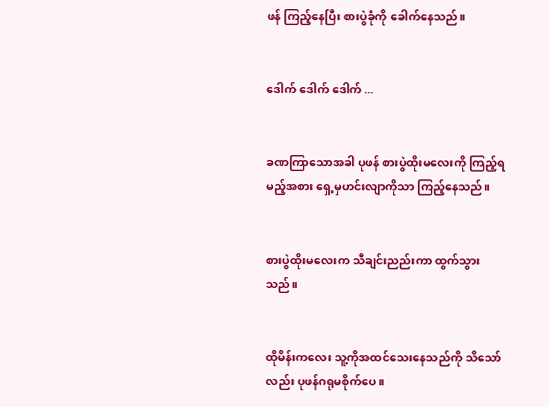ဖန် ကြည့်နေပြီး စားပွဲခုံကို ခေါက်နေသည်။


ဒေါက် ဒေါက် ဒေါက် ...


ခဏကြာသောအခါ ပုဖန် စားပွဲထိုးမလေးကို ကြည့်ရမည့်အစား ရှေ့မှဟင်းလျာကိုသာ ကြည့်နေသည်။


စားပွဲထိုးမလေးက သီချင်းညည်းကာ ထွက်သွားသည်။


ထိုမိန်းကလေး သူ့ကိုအထင်သေးနေသည်ကို သိသော်လည်း ပုဖန်ဂရုမစိုက်ပေ။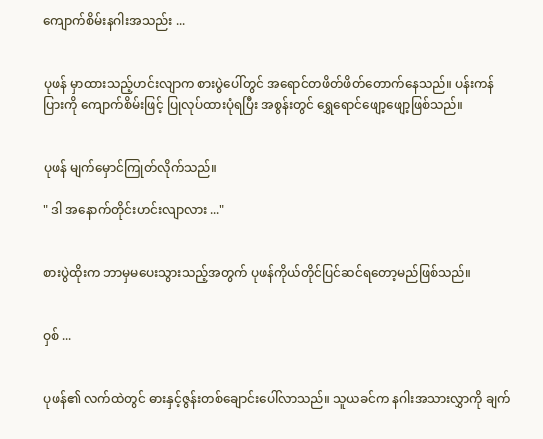ကျောက်စိမ်းနဂါးအသည်း ...


ပုဖန် မှာထားသည့်ဟင်းလျာက စားပွဲပေါ်တွင် အရောင်တဖိတ်ဖိတ်တောက်နေသည်။ ပန်းကန်ပြားကို ကျောက်စိမ်းဖြင့် ပြုလုပ်ထားပုံရပြီး အစွန်းတွင် ရွှေရောင်ဖျော့ဖျော့ဖြစ်သည်။


ပုဖန် မျက်မှောင်ကြုတ်လိုက်သည်။

" ဒါ အနောက်တိုင်းဟင်းလျာလား ..."


စားပွဲထိုးက ဘာမှမပေးသွားသည့်အတွက် ပုဖန်ကိုယ်တိုင်ပြင်ဆင်ရတော့မည်ဖြစ်သည်။


ဝှစ် ...


ပုဖန်၏ လက်ထဲတွင် ဓားနှင့်ဇွန်းတစ်ချောင်းပေါ်လာသည်။ သူယခင်က နဂါးအသားလွှာကို ချက်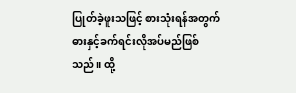ပြုတ်ခဲ့ဖူးသဖြင့် စားသုံးရန်အတွက် ဓားနှင့်ခက်ရင်းလိုအပ်မည်ဖြစ်သည်။ ထို့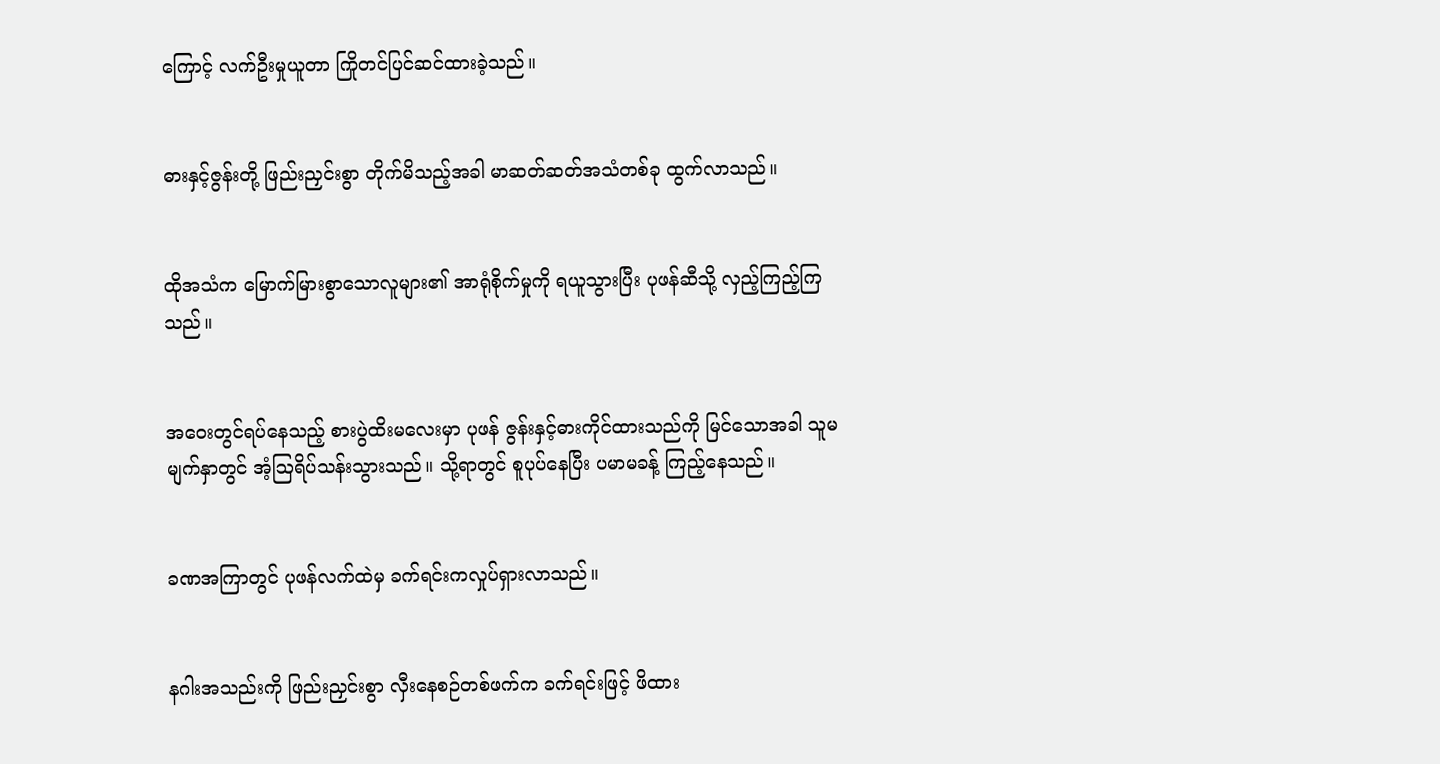ကြောင့် လက်ဦးမှုယူတာ ကြိုတင်ပြင်ဆင်ထားခဲ့သည်။


ဓားနှင့်ဇွန်းတို့ ဖြည်းညှင်းစွာ တိုက်မိသည့်အခါ မာဆတ်ဆတ်အသံတစ်ခု ထွက်လာသည်။


ထိုအသံက မြောက်မြားစွာသောလူများ၏ အာရုံစိုက်မှုကို ရယူသွားပြီး ပုဖန်ဆီသို့ လှည့်ကြည့်ကြသည်။


အဝေးတွင်ရပ်နေသည့် စားပွဲထိးမလေးမှာ ပုဖန် ဇွန်းနှင့်ဓားကိုင်ထားသည်ကို မြင်သောအခါ သူမမျက်နှာတွင် အံ့ဩရိပ်သန်းသွားသည်။ သို့ရာတွင် စူပုပ်နေပြီး ပမာမခန့် ကြည့်နေသည်။


ခဏအကြာတွင် ပုဖန်လက်ထဲမှ ခက်ရင်းကလှုပ်ရှားလာသည်။


နဂါးအသည်းကို ဖြည်းညှင်းစွာ လှီးနေစဉ်တစ်ဖက်က ခက်ရင်းဖြင့် ဖိထား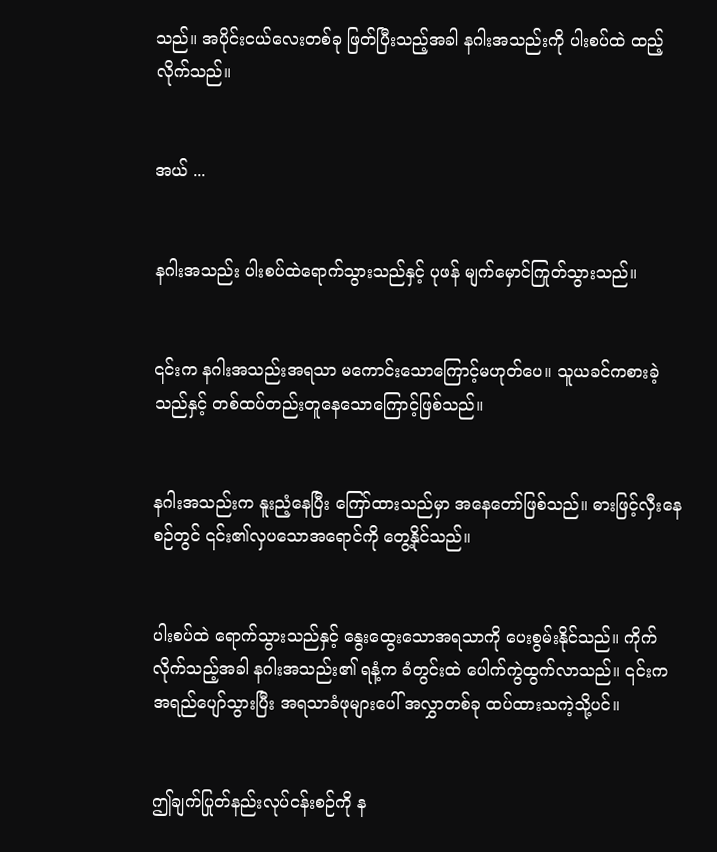သည်။ အပိုင်းငယ်လေးတစ်ခု ဖြတ်ပြီးသည့်အခါ နဂါးအသည်းကို ပါးစပ်ထဲ ထည့်လိုက်သည်။


အယ် ...


နဂါးအသည်း ပါးစပ်ထဲရောက်သွားသည်နှင့် ပုဖန် မျက်မှောင်ကြုတ်သွားသည်။


၎င်းက နဂါးအသည်းအရသာ မကောင်းသောကြောင့်မဟုတ်ပေ။ သူယခင်ကစားခဲ့သည်နှင့် တစ်ထပ်တည်းတူနေသောကြောင့်ဖြစ်သည်။


နဂါးအသည်းက နူးညံ့နေပြီး ကြော်ထားသည်မှာ အနေတော်ဖြစ်သည်။ ဓားဖြင့်လှီးနေစဉ်တွင် ၎င်း၏လှပသောအရောင်ကို တွေ့နိုင်သည်။


ပါးစပ်ထဲ ရောက်သွားသည်နှင့် နွေးထွေးသောအရသာကို ပေးစွမ်းနိုင်သည်။ ကိုက်လိုက်သည့်အခါ နဂါးအသည်း၏ ရနံ့က ခံတွင်းထဲ ပေါက်ကွဲထွက်လာသည်။ ၎င်းက အရည်ပျော်သွားပြီး အရသာခံဖုများပေါ် အလွှာတစ်ခု ထပ်ထားသကဲ့သို့ပင်။


ဤချက်ပြုတ်နည်းလုပ်ငန်းစဉ်ကို န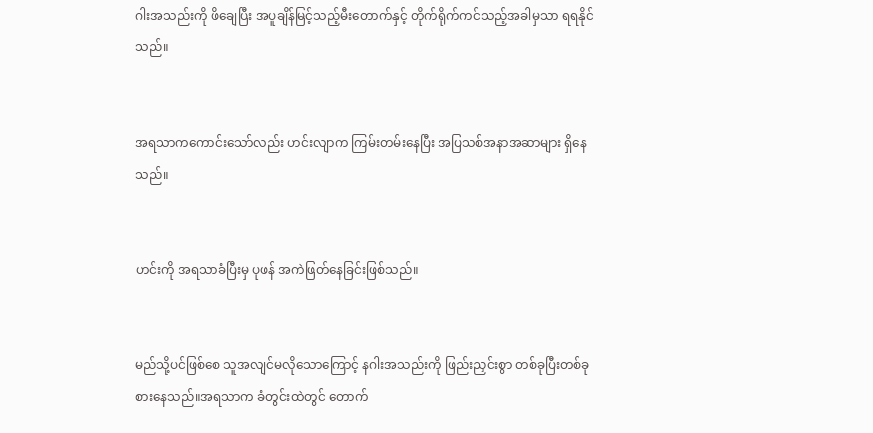ဂါးအသည်းကို ဖိချေပြီး အပူချိန်မြင့်သည့်မီးတောက်နှင့် တိုက်ရိုက်ကင်သည့်အခါမှသာ ရရနိုင်သည်။


အရသာကကောင်း‌သော်လည်း ဟင်းလျာက ကြမ်းတမ်းနေပြီး အပြသစ်အနာအဆာများ ရှိနေသည်။


ဟင်းကို အရသာခံပြီးမှ ပုဖန် အကဲဖြတ်နေခြင်းဖြစ်သည်။


မည်သို့ပင်ဖြစ်စေ သူအလျင်မလိုသောကြောင့် နဂါးအသည်းကို ဖြည်းညှင်းစွာ တစ်ခုပြီးတစ်ခု စားနေသည်။အရသာက ခံတွင်းထဲတွင် တောက်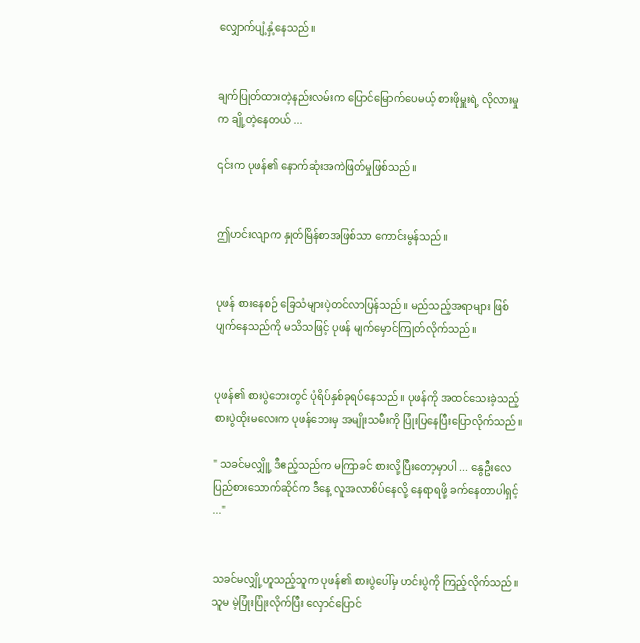လျှောက်ပျံ့နှံ့နေသည်။


ချက်ပြုတ်ထားတဲ့နည်းလမ်းက ပြောင်မြောက်ပေမယ့် စားဖိုမှူးရဲ့ လိုလားမှုက ချို့တဲ့နေတယ် ...

၎င်းက ပုဖန်၏ နောက်ဆုံးအကဲဖြတ်မှုဖြစ်သည်။


ဤဟင်းလျာက နှုတ်မြိန်စာအဖြစ်သာ ကောင်းမွန်သည်။


ပုဖန် စား‌နေစဉ် ခြေသံများပဲ့တင်လာပြန်သည်။ မည်သည့်အရာများ ဖြစ်ပျက်နေသည်ကို မသိသဖြင့် ပုဖန် မျက်မှောင်ကြုတ်လိုက်သည်။


ပုဖန်၏ စားပွဲဘေးတွင် ပုံရိပ်နှစ်ခုရပ်နေသည်။ ပုဖန်ကို အထင်သေးခဲ့သည့် စားပွဲထိုးမလေးက ပုဖန်ဘေးမှ အမျိုးသမီးကို ပြုံးပြနေပြီးပြောလိုက်သည်။

" သခင်မလျှိူ့ ဒီဧည့်သည်က မကြာခင် စားလို့ပြီးတော့မှာပါ ... နွေဦးလေပြည်စားသောက်ဆိုင်က ဒီနေ့ လူအလာစိပ်နေလို့ နေရာရဖို့ ခက်နေတာပါရှင့် ..."


သခင်မလျှို့ဟူသည့်သူက ပုဖန်၏ စားပွဲပေါ်မှ ဟင်းပွဲကို ကြည့်လိုက်သည်။ သူမ မဲ့ပြုံးပြုံးလိုက်ပြီး လှောင်ပြောင်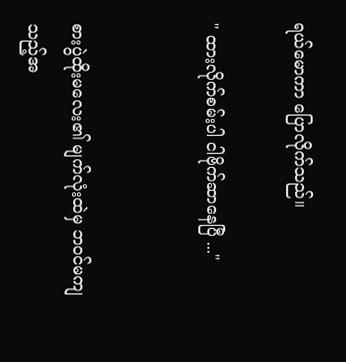ရယ်မောကာ ပြောလိုက်သည်။

" ထားလိုက်စမ်းပါ ငါဗိုက်ဆာနေပြီ ..."


စားပွဲထိုးမလေး၏ မျက်လုံးထဲမှ ဘဝင်မကျသည့်အ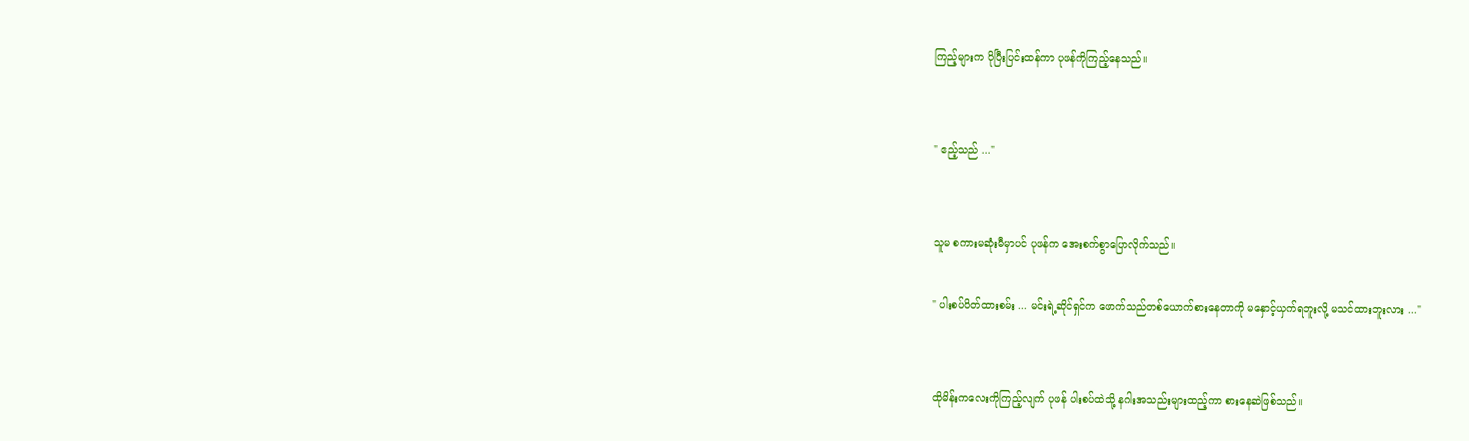ကြည့်များက ပိုပြီးပြင်းထန်ကာ ပုဖန်ကိုကြည့်နေသည်။


" ဧည့်သည် ..."


သူမ စကားမဆုံးမီမှာပင် ပုဖန်က အေးစက်စွာပြောလိုက်သည်။

" ပါးစပ်ပိတ်ထားစမ်း ... မင်းရဲ့ဆိုင်ရှင်က ဖောက်သည်တစ်ယောက်စားနေတာကို မနှောင့်ယှက်ရဘူးလို့ မသင်ထားဘူးလား ..."


ထိုမိန်းကလေးကိုကြည့်လျက် ပုဖန် ပါးစပ်ထဲသို့ နဂါးအသည်းများထည့်ကာ စားနေဆဲဖြစ်သည်။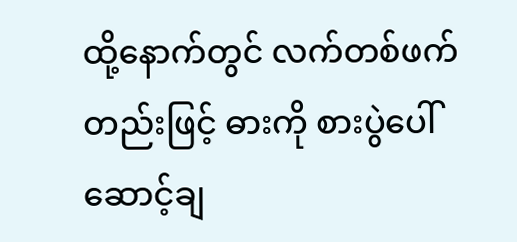ထို့နောက်တွင် လက်တစ်ဖက်တည်းဖြင့် ဓားကို စားပွဲပေါ်ဆောင့်ချ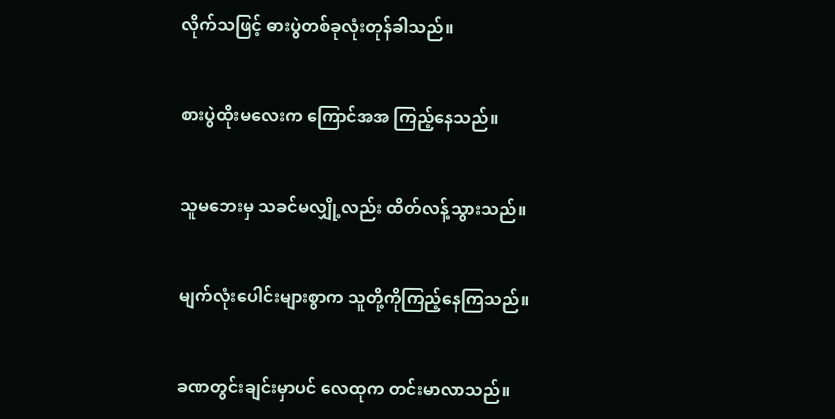လိုက်သဖြင့် ဓားပွဲတစ်ခုလုံးတုန်ခါသည်။


စားပွဲထိုးမလေးက ကြောင်အအ ကြည့်နေသည်။


သူမဘေးမှ သခင်မလျှို့လည်း ထိတ်လန့်သွားသည်။


မျက်လုံးပေါင်းများစွာက သူတို့ကိုကြည့်နေကြသည်။


ခဏတွင်းချင်းမှာပင် လေထုက တင်းမာလာသည်။